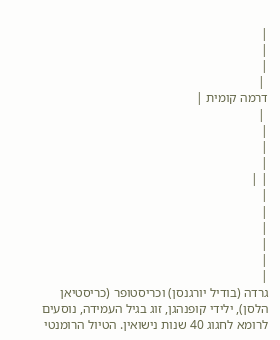|
|
|
 |
דרמה קומית |
 |
|
|
|
| |
|
|
|
|
|
|
גרדה (בודיל יורגנסן) וכריסטופר (כריסטיאן הלסן), ילידי קופנהגן, זוג בגיל העמידה, נוסעים לרומא לחגוג 40 שנות נישואין. הטיול הרומנטי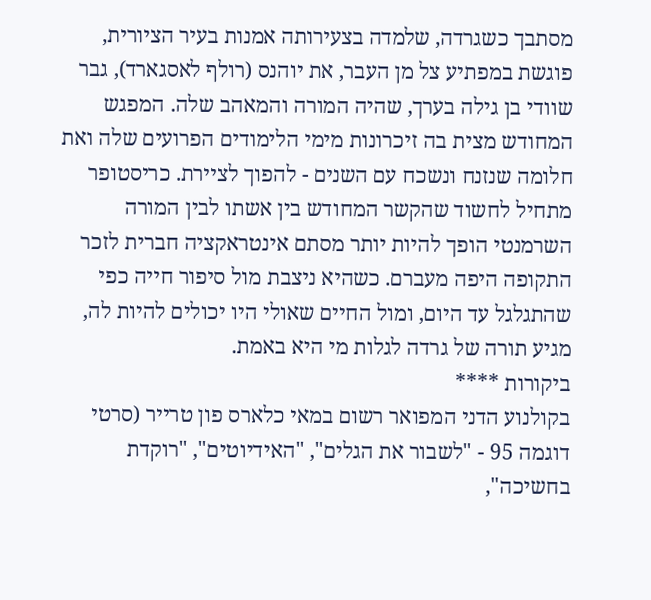מסתבך כשגרדה, שלמדה בצעירותה אמנות בעיר הציורית, פוגשת במפתיע צל מן העבר, את יוהנס (רולף לאסגארד), גבר שוודי בן גילה בערך, שהיה המורה והמאהב שלה. המפגש המחודש מצית בה זיכרונות מימי הלימודים הפרועים שלה ואת חלומה שנזנח ונשכח עם השנים - להפוך לציירת. כריסטופר מתחיל לחשוד שהקשר המחודש בין אשתו לבין המורה השרמנטי הופך להיות יותר מסתם אינטראקציה חברית לזכר התקופה היפה מעברם. כשהיא ניצבת מול סיפור חייה כפי שהתגלגל עד היום, ומול החיים שאולי היו יכולים להיות לה, מגיע תורה של גרדה לגלות מי היא באמת.
ביקורות ****
בקולנוע הדני המפואר רשום במאי כלארס פון טרייר (סרטי דוגמה 95 - "לשבור את הגלים", "האידיוטים", "רוקדת בחשיכה",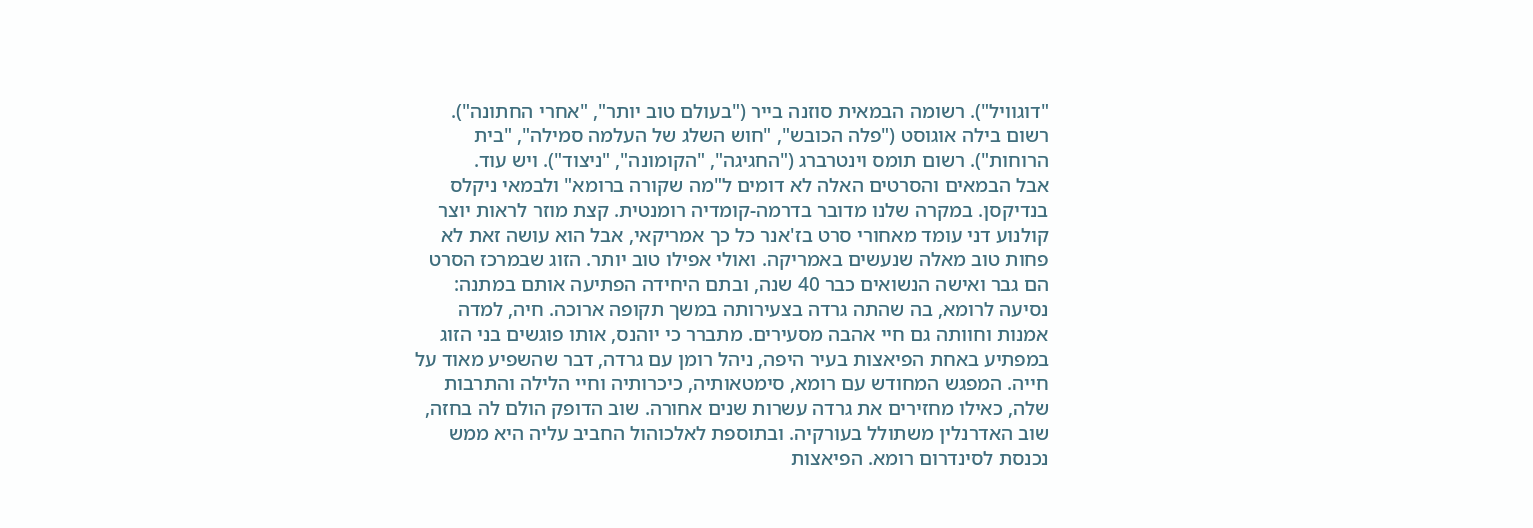"דוגוויל"). רשומה הבמאית סוזנה בייר ("בעולם טוב יותר", "אחרי החתונה"). רשום בילה אוגוסט ("פלה הכובש", "חוש השלג של העלמה סמילה", "בית הרוחות"). רשום תומס וינטרברג ("החגיגה", "הקומונה", "ניצוד"). ויש עוד.
אבל הבמאים והסרטים האלה לא דומים ל"מה שקורה ברומא" ולבמאי ניקלס בנדיקסן. במקרה שלנו מדובר בדרמה-קומדיה רומנטית. קצת מוזר לראות יוצר קולנוע דני עומד מאחורי סרט בז'אנר כל כך אמריקאי, אבל הוא עושה זאת לא פחות טוב מאלה שנעשים באמריקה. ואולי אפילו טוב יותר. הזוג שבמרכז הסרט הם גבר ואישה הנשואים כבר 40 שנה, ובתם היחידה הפתיעה אותם במתנה: נסיעה לרומא, בה שהתה גרדה בצעירותה במשך תקופה ארוכה. חיה, למדה אמנות וחוותה גם חיי אהבה מסעירים. מתברר כי יוהנס, אותו פוגשים בני הזוג במפתיע באחת הפיאצות בעיר היפה, ניהל רומן עם גרדה, דבר שהשפיע מאוד על חייה. המפגש המחודש עם רומא, סימטאותיה, כיכרותיה וחיי הלילה והתרבות שלה, כאילו מחזירים את גרדה עשרות שנים אחורה. שוב הדופק הולם לה בחזה, שוב האדרנלין משתולל בעורקיה. ובתוספת לאלכוהול החביב עליה היא ממש נכנסת לסינדרום רומא. הפיאצות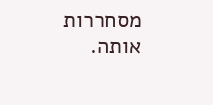מסחררות אותה.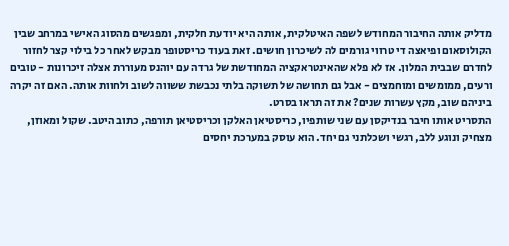מדליק אותה החיבור המחודש לשפה האיטלקית, אותה היא יודעת חלקית, ומפגשים מהסוג האישי במרחב שבין הקולוסאום ופיאצה די טרווי גורמים לה לשיכרון חושים. זאת בעוד כריסטופר מבקש לאחר כל בילוי קצר לחזור לחדרם שבבית המלון. אז לא פלא שהאינטראקציה המחודשת של גרדה עם יוהנס מעוררת אצלה זיכרונות - טובים ורעים, ממומשים ומוחמצים - אבל גם תחושה של תשוקה בלתי נכבשת ששווה לשוב ולחוות אותה. האם זה יקרה ביניהם שוב, מקץ עשרות שנים? את זה תראו בסרט.
התסריט אותו חיבר בנדיקסן עם שני שותפיו, כריסטיאן האלקן וכריסטיאן תורפה, כתוב היטב. שקול ומאוזן, מצחיק ונוגע ללב, רגשי ושכלתני גם יחד. הוא עוסק במערכת יחסים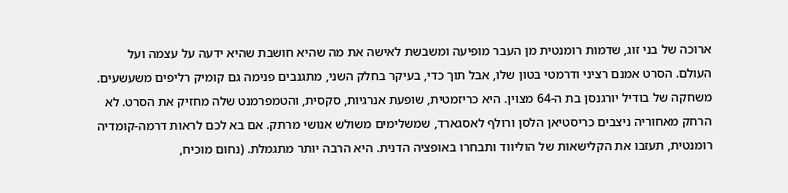ארוכה של בני זוג, שדמות רומנטית מן העבר מופיעה ומשבשת לאישה את מה שהיא חושבת שהיא ידעה על עצמה ועל העולם. הסרט אמנם רציני ודרמטי בטון שלו, אבל תוך כדי, בעיקר בחלק השני, מתגנבים פנימה גם קומיק רליפים משעשעים. משחקה של בודיל יורגנסן בת ה-64 מצוין. היא כריזמטית, שופעת אנרגיות, סקסית, והטמפרמנט שלה מחזיק את הסרט. לא הרחק מאחוריה ניצבים כריסטיאן הלסן ורולף לאסגארד, שמשלימים משולש אנושי מרתק. אם בא לכם לראות דרמה-קומדיה רומנטית, תעזבו את הקלישאות של הוליווד ותבחרו באופציה הדנית. היא הרבה יותר מתגמלת. (נחום מוכיח,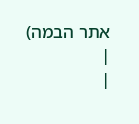אתר הבמה)
|
|